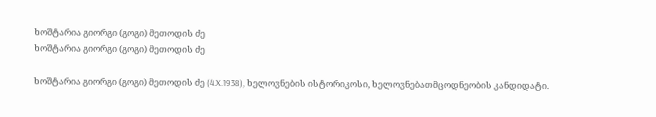ხოშტარია გიორგი (გოგი) მეთოდის ძე
ხოშტარია გიორგი (გოგი) მეთოდის ძე

ხოშტარია გიორგი (გოგი) მეთოდის ძე (4.X.1938), ხელოვნების ისტორიკოსი, ხელოვნებათმცოდნეობის კანდიდატი.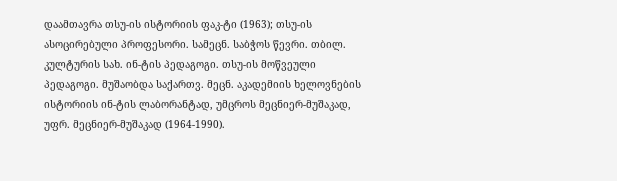დაამთავრა თსუ-ის ისტორიის ფაკ-ტი (1963); თსუ-ის ასოცირებული პროფესორი. სამეცნ. საბჭოს წევრი. თბილ. კულტურის სახ. ინ-ტის პედაგოგი. თსუ-ის მოწვეული პედაგოგი. მუშაობდა საქართვ. მეცნ. აკადემიის ხელოვნების ისტორიის ინ-ტის ლაბორანტად, უმცროს მეცნიერ-მუშაკად, უფრ. მეცნიერ-მუშაკად (1964-1990).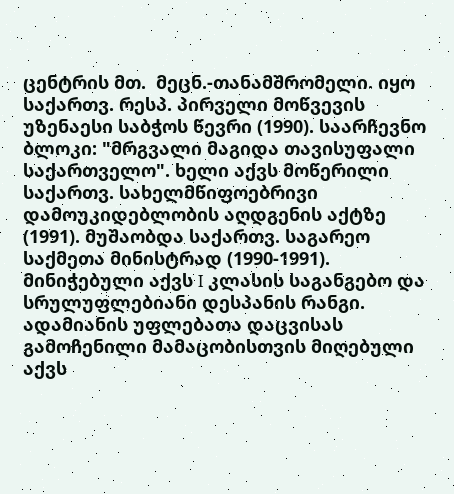ცენტრის მთ.  მეცნ.-თანამშრომელი. იყო საქართვ. რესპ. პირველი მოწვევის უზენაესი საბჭოს წევრი (1990). საარჩევნო ბლოკი: "მრგვალი მაგიდა თავისუფალი საქართველო". ხელი აქვს მოწერილი საქართვ. სახელმწიფოებრივი დამოუკიდებლობის აღდგენის აქტზე (1991). მუშაობდა საქართვ. საგარეო საქმეთა მინისტრად (1990-1991). მინიჭებული აქვს I კლასის საგანგებო და სრულუფლებიანი დესპანის რანგი. ადამიანის უფლებათა დაცვისას გამოჩენილი მამაცობისთვის მიღებული აქვს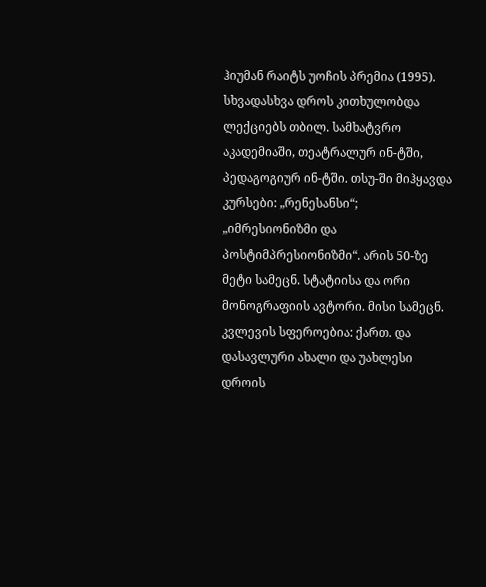ჰიუმან რაიტს უოჩის პრემია (1995). სხვადასხვა დროს კითხულობდა ლექციებს თბილ. სამხატვრო აკადემიაში, თეატრალურ ინ-ტში, პედაგოგიურ ინ-ტში. თსუ-ში მიჰყავდა კურსები: „რენესანსი“; „იმრესიონიზმი და პოსტიმპრესიონიზმი“. არის 50-ზე მეტი სამეცნ. სტატიისა და ორი მონოგრაფიის ავტორი. მისი სამეცნ. კვლევის სფეროებია: ქართ. და დასავლური ახალი და უახლესი დროის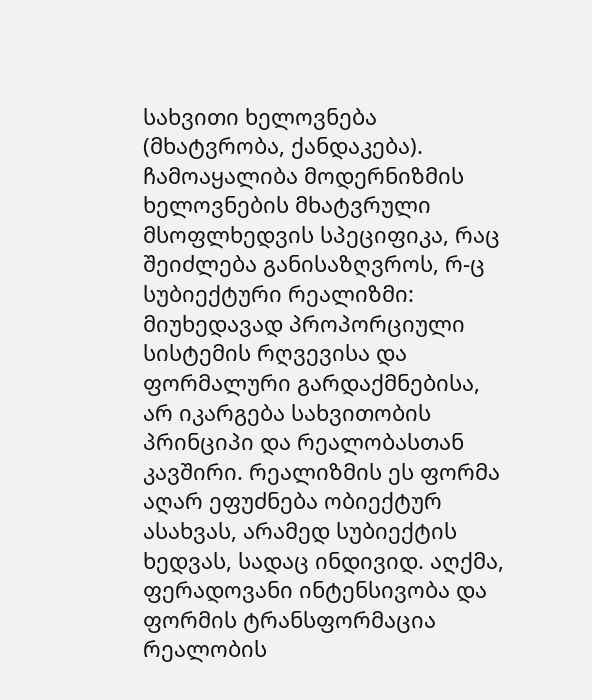სახვითი ხელოვნება (მხატვრობა, ქანდაკება). ჩამოაყალიბა მოდერნიზმის ხელოვნების მხატვრული მსოფლხედვის სპეციფიკა, რაც შეიძლება განისაზღვროს, რ-ც სუბიექტური რეალიზმი: მიუხედავად პროპორციული სისტემის რღვევისა და ფორმალური გარდაქმნებისა, არ იკარგება სახვითობის პრინციპი და რეალობასთან კავშირი. რეალიზმის ეს ფორმა აღარ ეფუძნება ობიექტურ ასახვას, არამედ სუბიექტის ხედვას, სადაც ინდივიდ. აღქმა, ფერადოვანი ინტენსივობა და ფორმის ტრანსფორმაცია რეალობის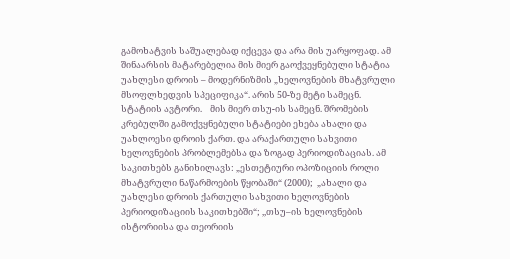გამოხატვის საშუალებად იქცევა და არა მის უარყოფად. ამ შინაარსის მატარებელია მის მიერ გაოქვეყნებული სტატია უახლესი დროის – მოდერნიზმის „ხელოვნების მხატვრული მსოფლხედვის სპეციფიკა“. არის 50-ზე მეტი სამეცნ. სტატიის ავტორი.    მის მიერ თსუ-ის სამეცნ. შრომების კრებულში გამოქვყნებული სტატიები ეხება ახალი და უახლოესი დროის ქართ. და არაქართული სახვითი ხელოვნების პრობლემებსა და ზოგად პერიოდიზაციას. ამ საკითხებს განიხილავს: „ესთეტიური ოპოზიციის როლი მხატვრული ნაწარმოების წყობაში“ (2000);  „ახალი და უახლესი დროის ქართული სახვითი ხელოვნების პერიოდიზაციის საკითხებში“; ,,თსუ–ის ხელოვნების ისტორიისა და თეორიის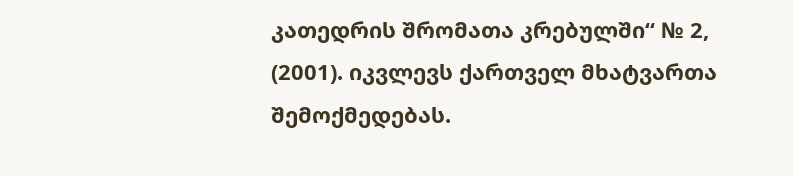კათედრის შრომათა კრებულში“ № 2, (2001). იკვლევს ქართველ მხატვართა შემოქმედებას.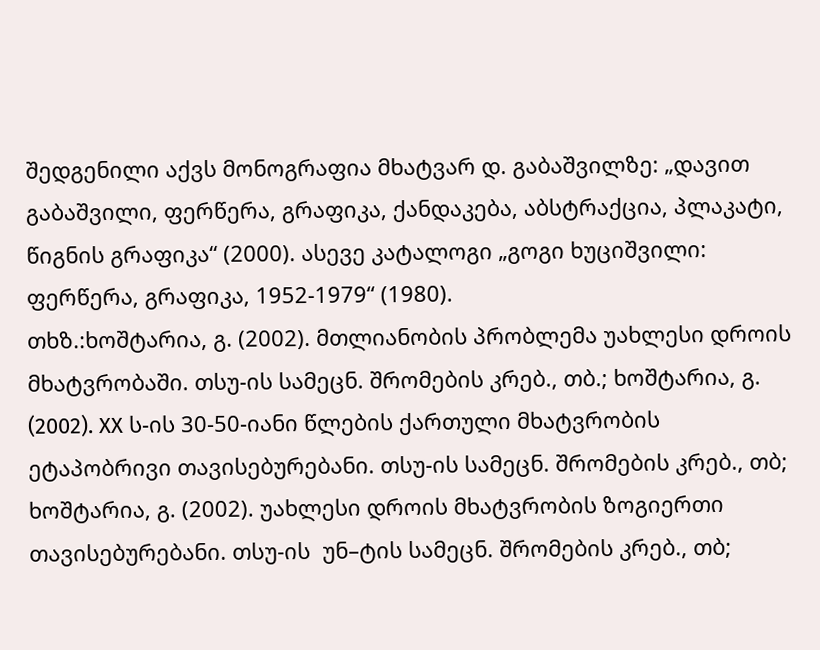შედგენილი აქვს მონოგრაფია მხატვარ დ. გაბაშვილზე: „დავით გაბაშვილი, ფერწერა, გრაფიკა, ქანდაკება, აბსტრაქცია, პლაკატი, წიგნის გრაფიკა“ (2000). ასევე კატალოგი „გოგი ხუციშვილი: ფერწერა, გრაფიკა, 1952-1979“ (1980).
თხზ.:ხოშტარია, გ. (2002). მთლიანობის პრობლემა უახლესი დროის მხატვრობაში. თსუ-ის სამეცნ. შრომების კრებ., თბ.; ხოშტარია, გ. (2002). XX ს-ის 30-50-იანი წლების ქართული მხატვრობის ეტაპობრივი თავისებურებანი. თსუ-ის სამეცნ. შრომების კრებ., თბ; ხოშტარია, გ. (2002). უახლესი დროის მხატვრობის ზოგიერთი თავისებურებანი. თსუ-ის  უნ–ტის სამეცნ. შრომების კრებ., თბ;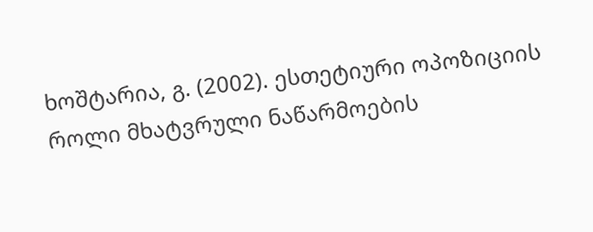ხოშტარია, გ. (2002). ესთეტიური ოპოზიციის როლი მხატვრული ნაწარმოების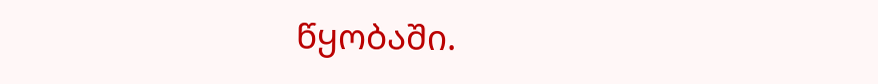წყობაში.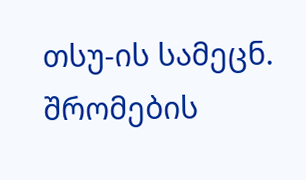თსუ-ის სამეცნ. შრომების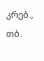კრებ., თბ.